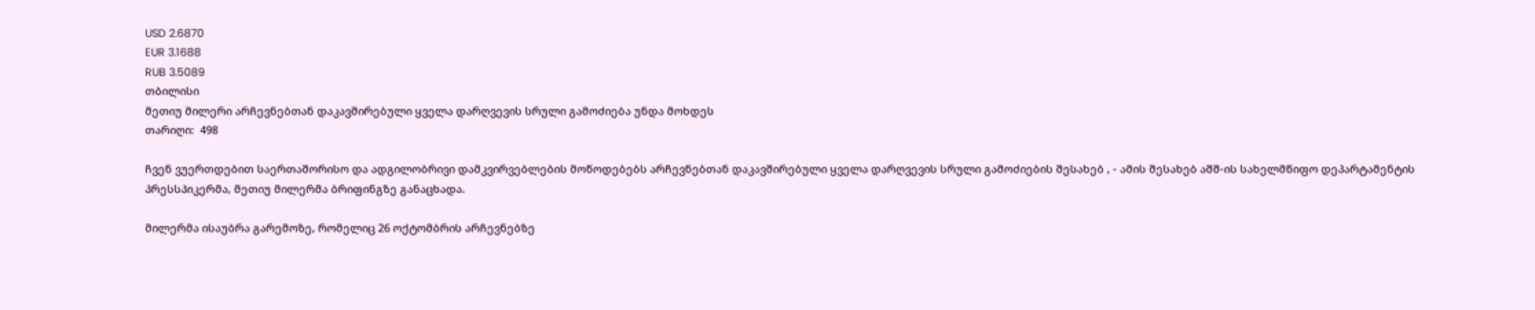USD 2.6870
EUR 3.1688
RUB 3.5089
თბილისი
მეთიუ მილერი არჩევნებთან დაკავშირებული ყველა დარღვევის სრული გამოძიება უნდა მოხდეს
თარიღი:  498

ჩვენ ვუერთდებით საერთაშორისო და ადგილობრივი დამკვირვებლების მოწოდებებს არჩევნებთან დაკავშირებული ყველა დარღვევის სრული გამოძიების შესახებ , - ამის შესახებ აშშ-ის სახელმწიფო დეპარტამენტის პრესსპიკერმა, მეთიუ მილერმა ბრიფინგზე განაცხადა.

მილერმა ისაუბრა გარემოზე, რომელიც 26 ოქტომბრის არჩევნებზე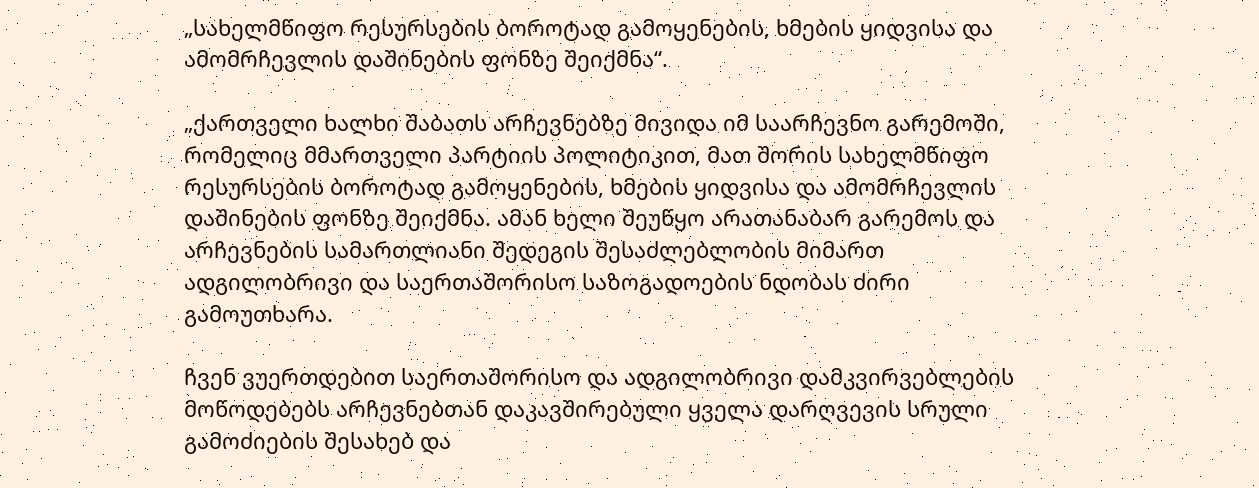„სახელმწიფო რესურსების ბოროტად გამოყენების, ხმების ყიდვისა და ამომრჩევლის დაშინების ფონზე შეიქმნა“.

„ქართველი ხალხი შაბათს არჩევნებზე მივიდა იმ საარჩევნო გარემოში, რომელიც მმართველი პარტიის პოლიტიკით, მათ შორის სახელმწიფო რესურსების ბოროტად გამოყენების, ხმების ყიდვისა და ამომრჩევლის დაშინების ფონზე შეიქმნა. ამან ხელი შეუწყო არათანაბარ გარემოს და არჩევნების სამართლიანი შედეგის შესაძლებლობის მიმართ ადგილობრივი და საერთაშორისო საზოგადოების ნდობას ძირი გამოუთხარა.

ჩვენ ვუერთდებით საერთაშორისო და ადგილობრივი დამკვირვებლების მოწოდებებს არჩევნებთან დაკავშირებული ყველა დარღვევის სრული გამოძიების შესახებ და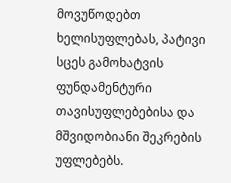მოვუწოდებთ ხელისუფლებას, პატივი სცეს გამოხატვის ფუნდამენტური თავისუფლებებისა და მშვიდობიანი შეკრების უფლებებს.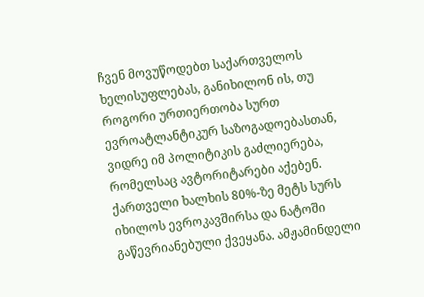ჩვენ მოვუწოდებთ საქართველოს ხელისუფლებას, განიხილონ ის, თუ როგორი ურთიერთობა სურთ ევროატლანტიკურ საზოგადოებასთან, ვიდრე იმ პოლიტიკის გაძლიერება, რომელსაც ავტორიტარები აქებენ. ქართველი ხალხის 80%-ზე მეტს სურს იხილოს ევროკავშირსა და ნატოში გაწევრიანებული ქვეყანა. ამჟამინდელი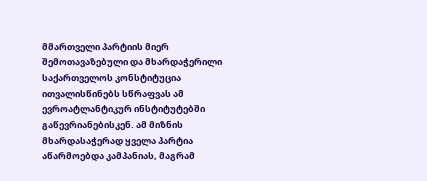მმართველი პარტიის მიერ შემოთავაზებული და მხარდაჭერილი საქართველოს კონსტიტუცია ითვალისწინებს სწრაფვას ამ ევროატლანტიკურ ინსტიტუტებში გაწევრიანებისკენ. ამ მიზნის მხარდასაჭერად ყველა პარტია აწარმოებდა კამპანიას, მაგრამ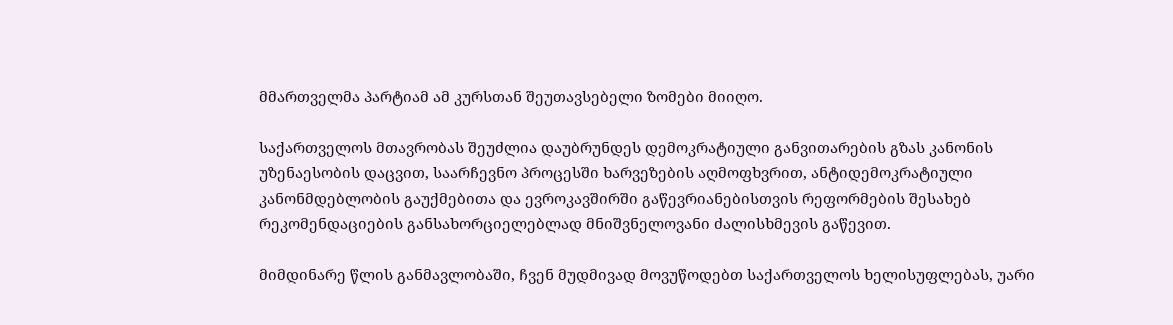მმართველმა პარტიამ ამ კურსთან შეუთავსებელი ზომები მიიღო.

საქართველოს მთავრობას შეუძლია დაუბრუნდეს დემოკრატიული განვითარების გზას კანონის უზენაესობის დაცვით, საარჩევნო პროცესში ხარვეზების აღმოფხვრით, ანტიდემოკრატიული კანონმდებლობის გაუქმებითა და ევროკავშირში გაწევრიანებისთვის რეფორმების შესახებ რეკომენდაციების განსახორციელებლად მნიშვნელოვანი ძალისხმევის გაწევით.

მიმდინარე წლის განმავლობაში, ჩვენ მუდმივად მოვუწოდებთ საქართველოს ხელისუფლებას, უარი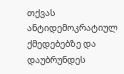თქვას ანტიდემოკრატიულ ქმედებებზე და დაუბრუნდეს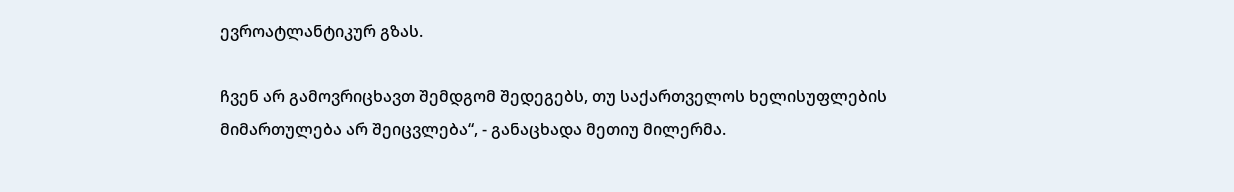ევროატლანტიკურ გზას.

ჩვენ არ გამოვრიცხავთ შემდგომ შედეგებს, თუ საქართველოს ხელისუფლების მიმართულება არ შეიცვლება“, - განაცხადა მეთიუ მილერმა.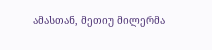ამასთან, მეთიუ მილერმა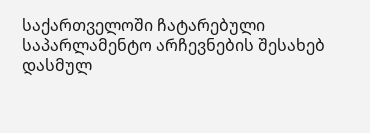საქართველოში ჩატარებული საპარლამენტო არჩევნების შესახებ დასმულ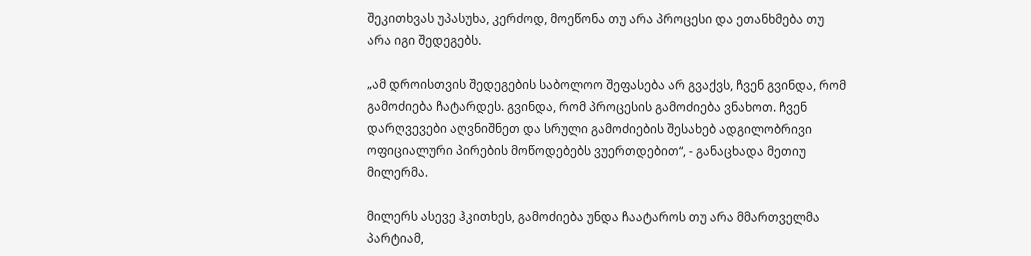შეკითხვას უპასუხა, კერძოდ, მოეწონა თუ არა პროცესი და ეთანხმება თუ არა იგი შედეგებს.

„ამ დროისთვის შედეგების საბოლოო შეფასება არ გვაქვს, ჩვენ გვინდა, რომ გამოძიება ჩატარდეს. გვინდა, რომ პროცესის გამოძიება ვნახოთ. ჩვენ დარღვევები აღვნიშნეთ და სრული გამოძიების შესახებ ადგილობრივი ოფიციალური პირების მოწოდებებს ვუერთდებით“, - განაცხადა მეთიუ მილერმა.

მილერს ასევე ჰკითხეს, გამოძიება უნდა ჩაატაროს თუ არა მმართველმა პარტიამ,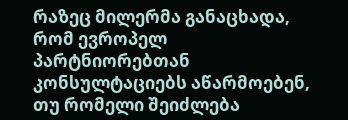რაზეც მილერმა განაცხადა, რომ ევროპელ პარტნიორებთან კონსულტაციებს აწარმოებენ, თუ რომელი შეიძლება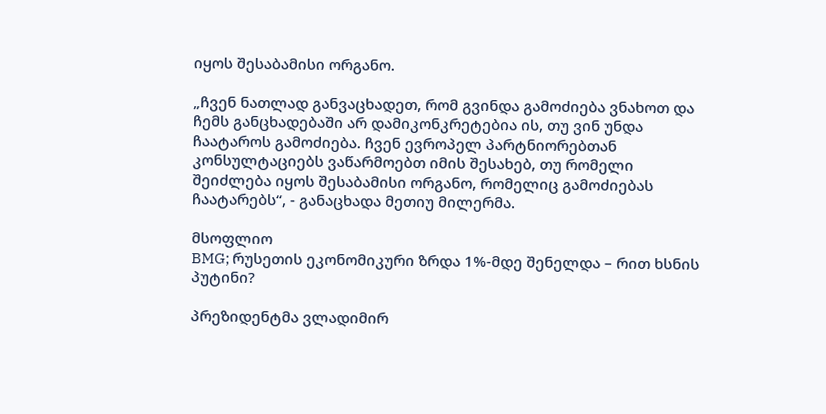იყოს შესაბამისი ორგანო.

„ჩვენ ნათლად განვაცხადეთ, რომ გვინდა გამოძიება ვნახოთ და ჩემს განცხადებაში არ დამიკონკრეტებია ის, თუ ვინ უნდა ჩაატაროს გამოძიება. ჩვენ ევროპელ პარტნიორებთან კონსულტაციებს ვაწარმოებთ იმის შესახებ, თუ რომელი შეიძლება იყოს შესაბამისი ორგანო, რომელიც გამოძიებას ჩაატარებს“, - განაცხადა მეთიუ მილერმა.

მსოფლიო
BMG; რუსეთის ეკონომიკური ზრდა 1%-მდე შენელდა – რით ხსნის პუტინი?

პრეზიდენტმა ვლადიმირ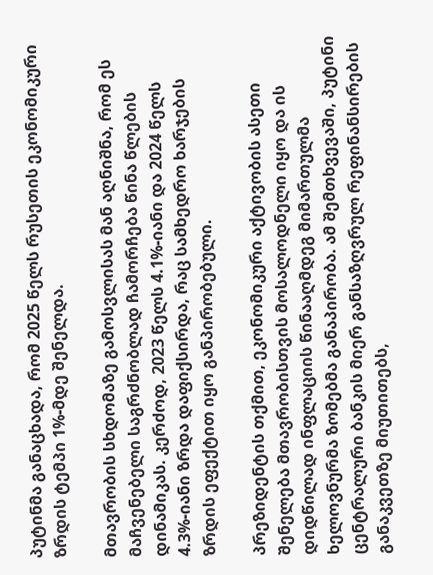პუტინმა განაცხადა, რომ 2025 წელს რუსეთის ეკონომიკური ზრდის ტემპი 1%-მდე შენელდა.

მთავრობის სხდომაზე გამოსვლისას მან აღნიშნა, რომ ეს მაჩვენებელი საგრძნობლად ჩამორჩება წინა წლების დინამიკას. კერძოდ, 2023 წელს 4.1%-იანი და 2024 წელს 4.3%-იანი ზრდა დაფიქსირდა, რაც სამხედრო ხარჯების ზრდის ეფექტით იყო განპირობებული.

პრეზიდენტის თქმით, ეკონომიკური აქტივობის ასეთი შენელება მთავრობისთვის მოსალოდნელი იყო და ის დიდწილად ინფლაციის წინააღმდეგ მიმართულმა ხელოვნურმა ზომებმა განაპირობა. ამ შემთხვევაში, პუტინი ცენტრალური ბანკის მიერ განსაზღვრულ რეფინანსირების განაკვეთზე მიუთითებს,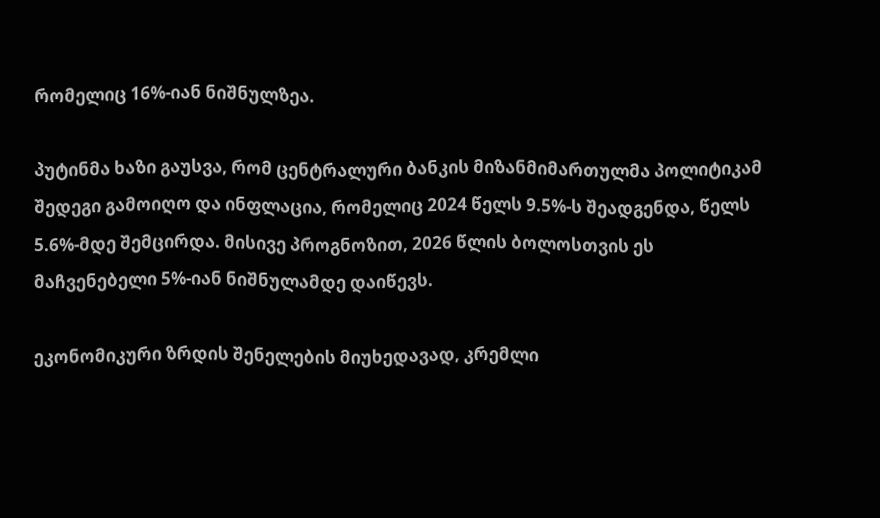რომელიც 16%-იან ნიშნულზეა.

პუტინმა ხაზი გაუსვა, რომ ცენტრალური ბანკის მიზანმიმართულმა პოლიტიკამ შედეგი გამოიღო და ინფლაცია, რომელიც 2024 წელს 9.5%-ს შეადგენდა, წელს 5.6%-მდე შემცირდა. მისივე პროგნოზით, 2026 წლის ბოლოსთვის ეს მაჩვენებელი 5%-იან ნიშნულამდე დაიწევს.

ეკონომიკური ზრდის შენელების მიუხედავად, კრემლი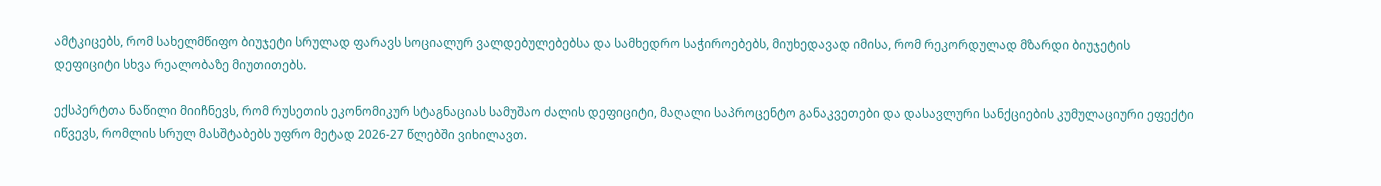ამტკიცებს, რომ სახელმწიფო ბიუჯეტი სრულად ფარავს სოციალურ ვალდებულებებსა და სამხედრო საჭიროებებს, მიუხედავად იმისა, რომ რეკორდულად მზარდი ბიუჯეტის დეფიციტი სხვა რეალობაზე მიუთითებს.

ექსპერტთა ნაწილი მიიჩნევს, რომ რუსეთის ეკონომიკურ სტაგნაციას სამუშაო ძალის დეფიციტი, მაღალი საპროცენტო განაკვეთები და დასავლური სანქციების კუმულაციური ეფექტი იწვევს, რომლის სრულ მასშტაბებს უფრო მეტად 2026-27 წლებში ვიხილავთ.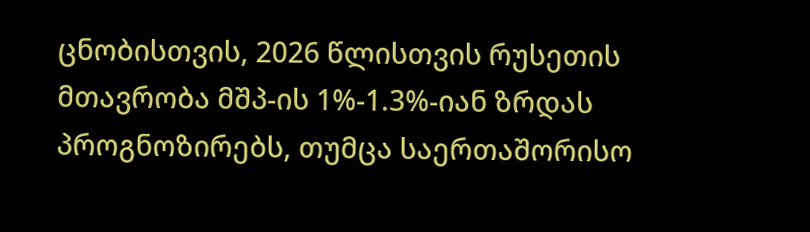ცნობისთვის, 2026 წლისთვის რუსეთის მთავრობა მშპ-ის 1%-1.3%-იან ზრდას პროგნოზირებს, თუმცა საერთაშორისო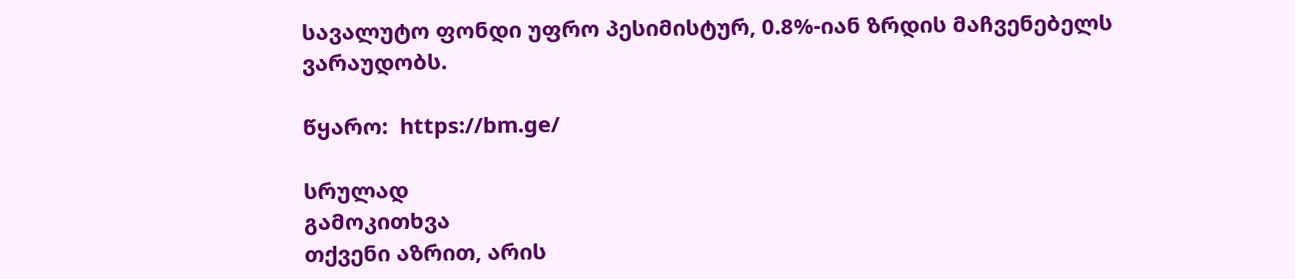სავალუტო ფონდი უფრო პესიმისტურ, 0.8%-იან ზრდის მაჩვენებელს ვარაუდობს.

წყარო:  https://bm.ge/

სრულად
გამოკითხვა
თქვენი აზრით, არის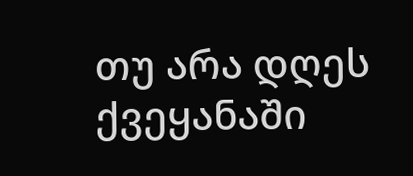თუ არა დღეს ქვეყანაში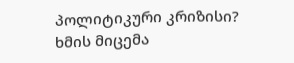პოლიტიკური კრიზისი?
ხმის მიცემა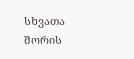სხვათა შორის